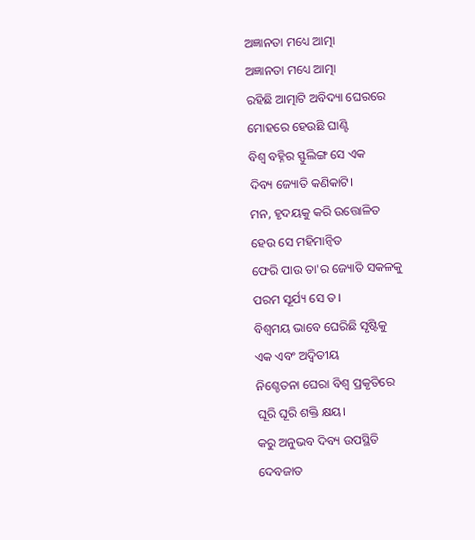ଅଜ୍ଞାନତା ମଧ୍ୟେ ଆତ୍ମା
ଅଜ୍ଞାନତା ମଧ୍ୟେ ଆତ୍ମା
ରହିଛି ଆତ୍ମାଟି ଅବିଦ୍ୟା ଘେରରେ
ମୋହରେ ହେଉଛି ଘାଣ୍ଟି
ବିଶ୍ଵ ବହ୍ନିର ସ୍ଫୁଲିଙ୍ଗ ସେ ଏକ
ଦିବ୍ୟ ଜ୍ୟୋତି କଣିକାଟି।
ମନ, ହୃଦୟକୁ କରି ଉତ୍ତୋଳିତ
ହେଉ ସେ ମହିମାନ୍ଵିତ
ଫେରି ପାଉ ତା'ର ଜ୍ୟୋତି ସକଳକୁ
ପରମ ସୂର୍ଯ୍ୟ ସେ ତ।
ବିଶ୍ଵମୟ ଭାବେ ଘେରିଛି ସୃଷ୍ଟିକୁ
ଏକ ଏବଂ ଅଦ୍ୱିତୀୟ
ନିଶ୍ଚେତନା ଘେରା ବିଶ୍ଵ ପ୍ରକୃତିରେ
ଘୂରି ଘୂରି ଶକ୍ତି କ୍ଷୟ।
କରୁ ଅନୁଭବ ଦିବ୍ୟ ଉପସ୍ଥିତି
ଦେବଜାତ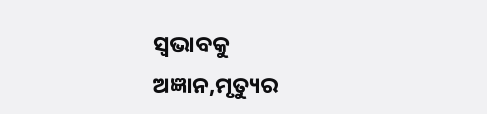ସ୍ଵଭାବକୁ
ଅଜ୍ଞାନ,ମୃତ୍ୟୁର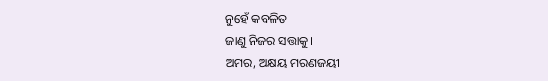ନୁହେଁ କବଳିତ
ଜାଣୁ ନିଜର ସତ୍ତାକୁ।
ଅମର, ଅକ୍ଷୟ ମରଣଜୟୀ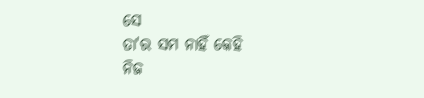ସେ
ତା'ର ସମ ନାହିଁ କେହି
ନିଜ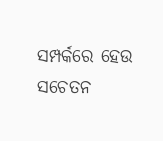ସମ୍ପର୍କରେ ହେଉ ସଚେତନ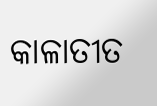କାଳାତୀତ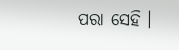ପରା ସେହି ।